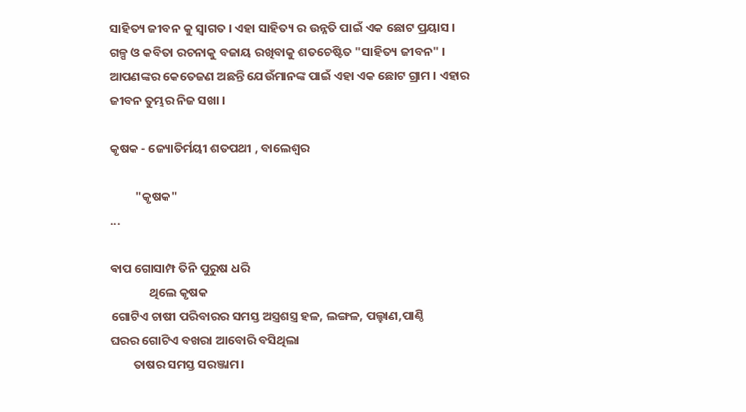ସାହିତ୍ୟ ଜୀବନ କୁ ସ୍ୱାଗତ । ଏହା ସାହିତ୍ୟ ର ଉନ୍ନତି ପାଇଁ ଏକ ଛୋଟ ପ୍ରୟାସ । ଗଳ୍ପ ଓ କବିତା ରଚନାକୁ ବଜାୟ ରଖିବାକୁ ଶତଚେଷ୍ଟିତ "ସାହିତ୍ୟ ଜୀବନ" । ଆପଣଙ୍କର କେତେଜଣ ଅଛନ୍ତି ଯେଉଁମାନଙ୍କ ପାଇଁ ଏହା ଏକ ଛୋଟ ଗ୍ରାମ । ଏହାର ଜୀବନ ତୁମ୍ଭର ନିଜ ସଖା ।

କୃଷକ - ଜ୍ୟୋତିର୍ମୟୀ ଶତପଥୀ , ବାଲେଶ୍ବର

         "କୃଷକ"
...

ଵାପ ଗୋସାମ୍ପ ତିନି ପୁରୁଷ ଧରି
              ଥିଲେ କୃଷକ
ଗୋଟିଏ ଚାଷୀ ପରିବାରର ସମସ୍ତ ଅସ୍ତ୍ରଶସ୍ତ୍ର ହଳ, ଲଙ୍ଗଳ, ପଲ୍ହାଣ,ପାଣ୍ଠି
ଘରର ଗୋଟିଏ ବଖରା ଆବୋରି ବସିଥିଲା
        ତାଷର ସମସ୍ତ ସରଞ୍ଜାମ।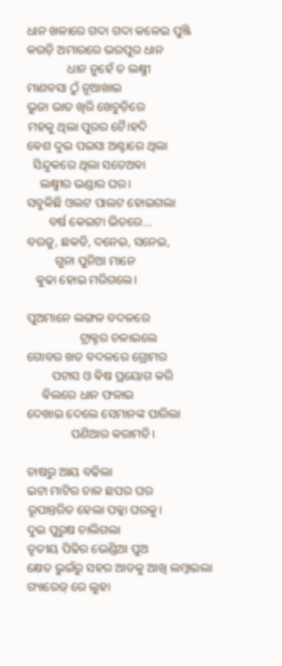ଧାନ ଖଳାରେ ଗଦା ଗଦା କଳେଇ ପୁଞ୍ଜି
କଉଡ଼ି ଅମାରରେ ଭରପୁର ଧାନ
             ଧାନ ନୁହେଁ ତ ଲକ୍ଷ୍ମୀ
ମାଣବସା ଠୁଁ ନୂଆଖାଇ
ଭୁଜା ଭାତ ଖିରି ଖେଚୁଡ଼ିରେ
ମହକୁ ଥିଲା ପୁରର ଚୈ।ହଦି
ଵେଶ ଦୁଇ ପଇସା ଅଣ୍ଟାରେ ଥିଲା
  ସିନ୍ଦୁକରେ ଥିଲା ସତେଅଵା
    ଲକ୍ଷ୍ମୀର ଭଣ୍ଡାର ଘର।
ସବୁକିଛି ଓଲଟ ପାଲଟ ହୋଇଗଲା
       ବର୍ଷ କେଇଟା ଭିତରେ...
ବରଜୁ, ଛକଡି, ଦନେଇ, ସନେଇ,
         ଗୁନା ପୁନିଆ ମାନେ
   ଵୁଢା ହୋଇ ମରିଗଲେ।

ପୁଅମାନେ ଲଙ୍ଗଳ ବଦଳରେ
                 ଟ୍ରାକ୍ଟର ଚଳାଇଲେ
ଗୋବର ଖତ ବଦଳରେ ଗ୍ରୋମର
        ପଟାସ ଓ ଵିଷ ପ୍ରୟୋଗ କରି
     ଵିଲରେ ଧାନ ଫଳାଇ
ଦେଖାଇ ଦେଲେ ସେମାନଙ୍କ ପାରିଲା
              ପଣିଆର କରାମତି।

ଚାଷରୁ ଆୟ ବଢିଲା
ଇଟା ମାଟିର ଚାଳ ଛପର ଘର
ରୂପାନ୍ତରିତ ହେଲା ପକ୍କା ଘରକୁ।
ଦୁଇ ପୁରୁଷ ଚାଲିଗଲା
ତୃତୀୟ ପିଢିର ଭେଣ୍ଡିଆ ପୁଅ
କ୍ଷେତ ଭୁଇଁରୁ ସହର ଆଡକୁ ଆଖି ଲମ୍ଵାଇଲା
ଗ୍ୟାରେଜ୍ ରେ ଲୁହା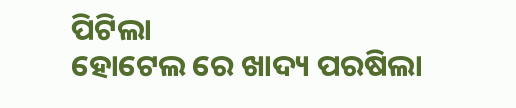ପିଟିଲା
ହୋଟେଲ ରେ ଖାଦ୍ୟ ପରଷିଲା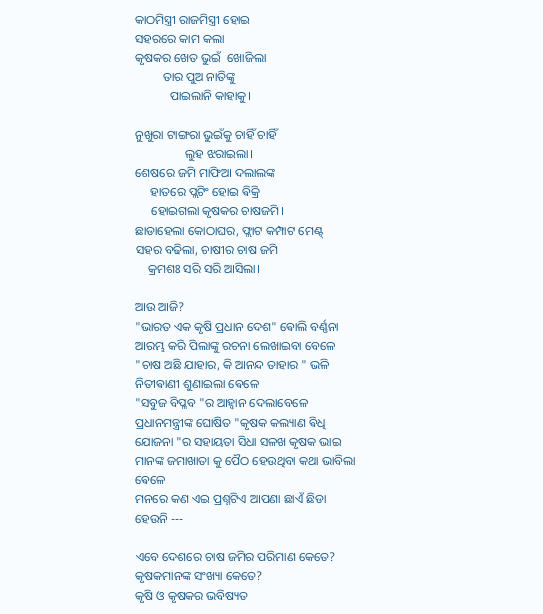କାଠମିସ୍ତ୍ରୀ ରାଜମିସ୍ତ୍ରୀ ହୋଇ
ସହରରେ କାମ କଲା
କୃଷକର ଖେତ ଭୁଇଁ  ଖୋଜିଲା
         ତାର ପୁଅ ନାତିଙ୍କୁ
           ପାଇଲାନି କାହାକୁ।

ନୁଖୁରା ଟାଙ୍ଗରା ଭୁଇଁକୁ ଚାହିଁ ଚାହିଁ
                ଲୁହ ଝରାଇଲା।
ଶେଷରେ ଜମି ମାଫିଆ ଦଲାଲଙ୍କ
     ହାତରେ ପ୍ଲଟିଂ ହୋଇ ଵିକ୍ରି
     ହୋଇଗଲା କୃଷକର ଚାଷଜମି।
ଛାଡାହେଲା କୋଠାଘର, ଫ୍ଲାଟ କମ୍ପାଟ ମେଣ୍ଟ୍
ସହର ବଢିଲା, ଚାଷୀର ଚାଷ ଜମି
    କ୍ରମଶଃ ସରି ସରି ଆସିଲା।

ଆଉ ଆଜି?
"ଭାରତ ଏକ କୃଷି ପ୍ରଧାନ ଦେଶ" ଵୋଲି ବର୍ଣ୍ଣନା ଆରମ୍ଭ କରି ପିଲାଙ୍କୁ ରଚନା ଲେଖାଇବା ବେଳେ
"ଚାଷ ଅଛି ଯାହାର, କି ଆନନ୍ଦ ତାହାର " ଭଳି ନିତୀଵାଣୀ ଶୁଣାଇଲା ଵେଳେ
"ସବୁଜ ବିପ୍ଳବ "ର ଆହ୍ବାନ ଦେଲାବେଳେ
ପ୍ରଧାନମନ୍ତ୍ରୀଙ୍କ ଘୋଷିତ "କୃଷକ କଲ୍ୟାଣ ଵିଧି ଯୋଜନା "ର ସହାୟତା ସିଧା ସଳଖ କୃଷକ ଭାଇ ମାନଙ୍କ ଜମାଖାତା କୁ ପୈଠ ହେଉଥିବା କଥା ଭାବିଲା ଵେଳେ
ମନରେ କଣ ଏଇ ପ୍ରଶ୍ନଟିଏ ଆପଣା ଛାଏଁ ଛିଡା ହେଉନି ---

ଏବେ ଦେଶରେ ଚାଷ ଜମିର ପରିମାଣ କେତେ?
କୃଷକମାନଙ୍କ ସଂଖ୍ୟା କେତେ?
କୃଷି ଓ କୃଷକର ଭବିଷ୍ୟତ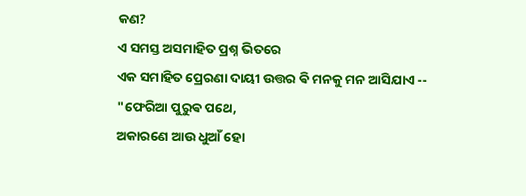କଣ?
ଏ ସମସ୍ତ ଅସମାହିତ ପ୍ରଶ୍ନ ଭିତରେ
ଏକ ସମାହିତ ପ୍ରେରଣା ଦାୟୀ ଉତ୍ତର ଵି ମନକୁ ମନ ଆସିଯାଏ --
"ଫେରିଆ ପୁରୁଵ ପଥେ,
ଅକାରଣେ ଆଉ ଧୁଆଁ ହୋ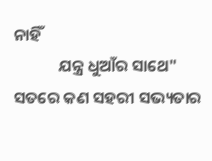ନାହିଁ
            ଯନ୍ତ୍ର ଧୁଆଁର ସାଥେ"
ସତରେ କଣ ସହରୀ ସଭ୍ୟତାର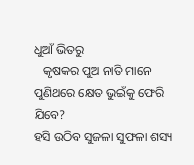ଧୁଆଁ ଭିତରୁ
   କୃଷକର ପୁଅ ନାତି ମାନେ ପୁଣିଥରେ କ୍ଷେତ ଭୁଇଁକୁ ଫେରି ଯିବେ?
ହସି ଉଠିବ ସୁଜଳା ସୁଫଳା ଶସ୍ୟ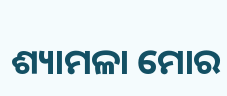ଶ୍ୟାମଳା ମୋର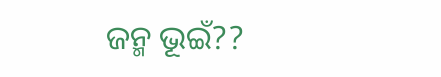ଜନ୍ମ ଭୂଇଁ??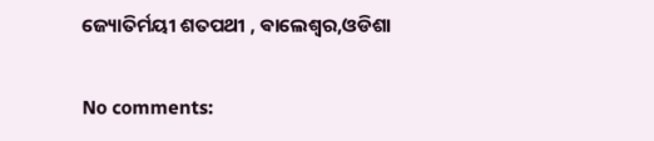ଜ୍ୟୋତିର୍ମୟୀ ଶତପଥୀ , ଵାଲେଶ୍ବର,ଓଡିଶା

No comments: